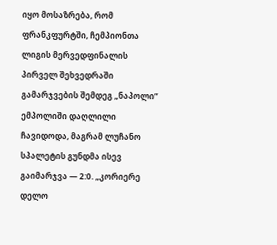იყო მოსაზრება, რომ ფრანკფურტში, ჩემპიონთა ლიგის მერვედფინალის პირველ შეხვედრაში გამარჯვების შემდეგ „ნაპოლი” ემპოლიში დაღლილი ჩავიდოდა, მაგრამ ლუჩანო სპალეტის გუნდმა ისევ გაიმარჯვა — 2:0. „კორიერე დელო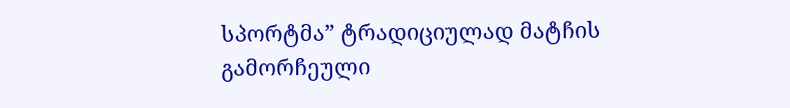სპორტმა” ტრადიციულად მატჩის გამორჩეული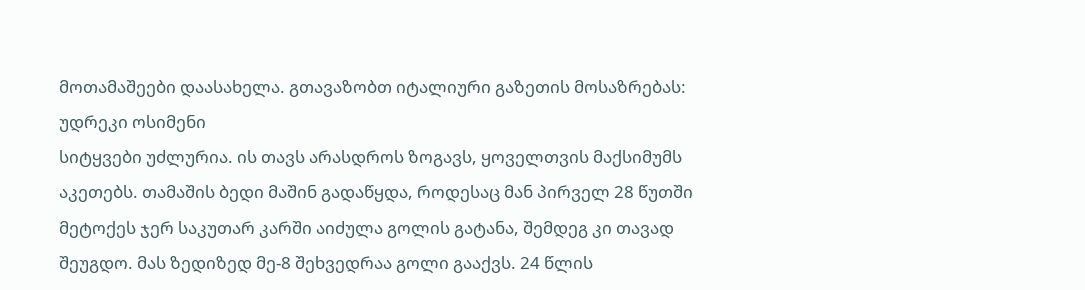მოთამაშეები დაასახელა. გთავაზობთ იტალიური გაზეთის მოსაზრებას:
უდრეკი ოსიმენი
სიტყვები უძლურია. ის თავს არასდროს ზოგავს, ყოველთვის მაქსიმუმს აკეთებს. თამაშის ბედი მაშინ გადაწყდა, როდესაც მან პირველ 28 წუთში მეტოქეს ჯერ საკუთარ კარში აიძულა გოლის გატანა, შემდეგ კი თავად შეუგდო. მას ზედიზედ მე-8 შეხვედრაა გოლი გააქვს. 24 წლის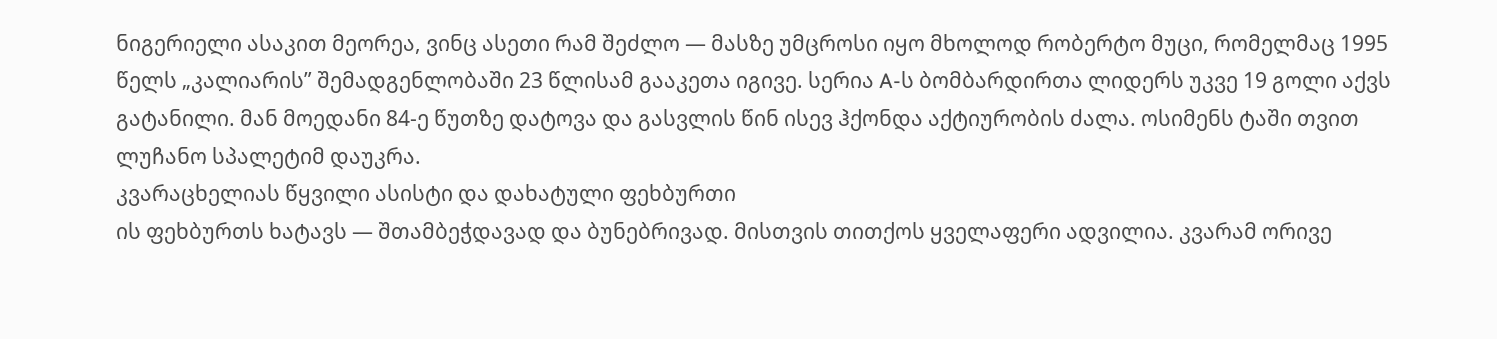ნიგერიელი ასაკით მეორეა, ვინც ასეთი რამ შეძლო — მასზე უმცროსი იყო მხოლოდ რობერტო მუცი, რომელმაც 1995 წელს „კალიარის” შემადგენლობაში 23 წლისამ გააკეთა იგივე. სერია A-ს ბომბარდირთა ლიდერს უკვე 19 გოლი აქვს გატანილი. მან მოედანი 84-ე წუთზე დატოვა და გასვლის წინ ისევ ჰქონდა აქტიურობის ძალა. ოსიმენს ტაში თვით ლუჩანო სპალეტიმ დაუკრა.
კვარაცხელიას წყვილი ასისტი და დახატული ფეხბურთი
ის ფეხბურთს ხატავს — შთამბეჭდავად და ბუნებრივად. მისთვის თითქოს ყველაფერი ადვილია. კვარამ ორივე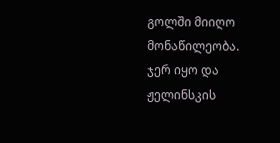გოლში მიიღო მონაწილეობა. ჯერ იყო და ჟელინსკის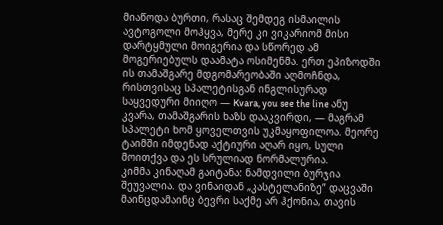მიაწოდა ბურთი, რასაც შემდეგ ისმაილის ავტოგოლი მოჰყვა, მერე კი ვიკარიომ მისი დარტყმული მოიგერია და სწორედ ამ მოგერიებულს დაამატა ოსიმენმა. ერთ ეპიზოდში ის თამაშგარე მდგომარეობაში აღმოჩნდა, რისთვისაც სპალეტისგან ინგლისურად საყვედური მიიღო — Kvara, you see the line ანუ კვარა, თამაშგარის ხაზს დააკვირდი, — მაგრამ სპალეტი ხომ ყოველთვის უკმაყოფილოა. მეორე ტაიმში იმდენად აქტიური აღარ იყო, სული მოითქვა და ეს სრულიად ნორმალურია.
კიმმა კინაღამ გაიტანა: ნამდვილი ბურჯია
შეუვალია. და ვინაიდან „კასტელანიზე” დაცვაში მაინცდამაინც ბევრი საქმე არ ჰქონია, თავის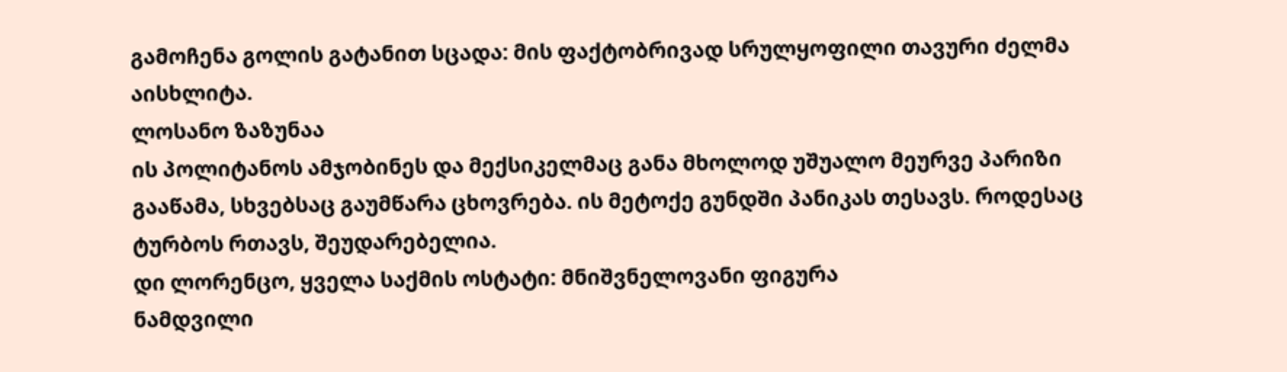გამოჩენა გოლის გატანით სცადა: მის ფაქტობრივად სრულყოფილი თავური ძელმა აისხლიტა.
ლოსანო ზაზუნაა
ის პოლიტანოს ამჯობინეს და მექსიკელმაც განა მხოლოდ უშუალო მეურვე პარიზი გააწამა, სხვებსაც გაუმწარა ცხოვრება. ის მეტოქე გუნდში პანიკას თესავს. როდესაც ტურბოს რთავს, შეუდარებელია.
დი ლორენცო, ყველა საქმის ოსტატი: მნიშვნელოვანი ფიგურა
ნამდვილი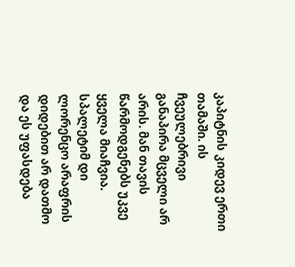კაპიტნის კიდევ ერთი თამაში. ის ჩვეულებრივი განაპირა მცველი არ არის. მან თავის წარმოდგენებს უკვე ყველა მიაჩვია. სპალეტიმ დი ლორენცო არაფრის დიდებით არ დათმო და ეს უფასდება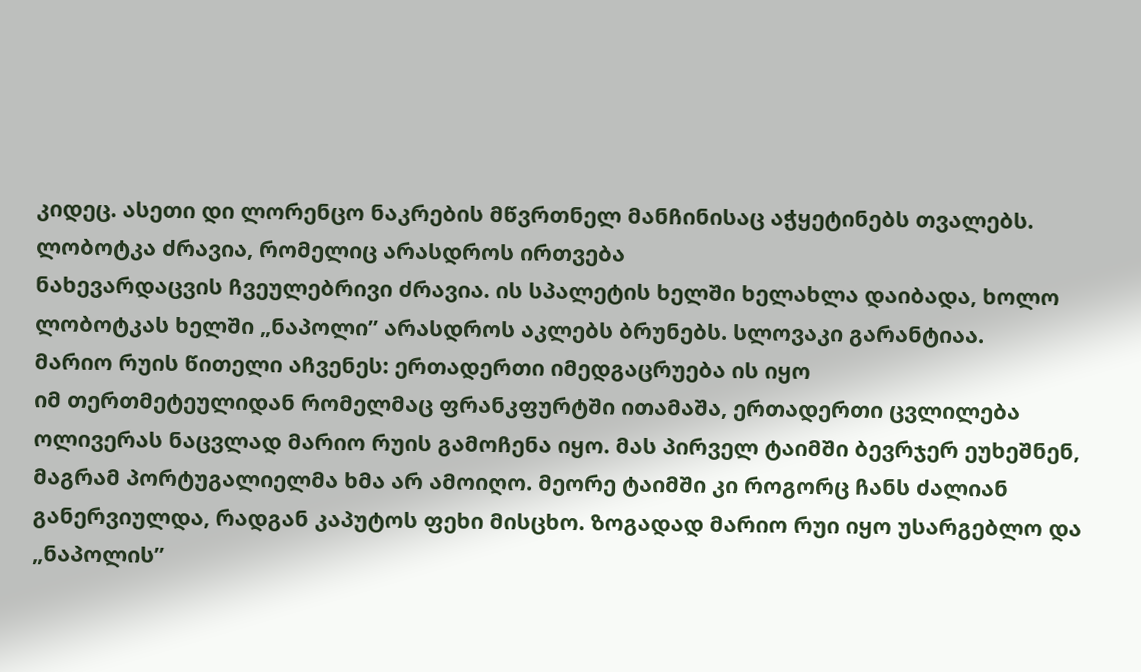კიდეც. ასეთი დი ლორენცო ნაკრების მწვრთნელ მანჩინისაც აჭყეტინებს თვალებს.
ლობოტკა ძრავია, რომელიც არასდროს ირთვება
ნახევარდაცვის ჩვეულებრივი ძრავია. ის სპალეტის ხელში ხელახლა დაიბადა, ხოლო ლობოტკას ხელში „ნაპოლი” არასდროს აკლებს ბრუნებს. სლოვაკი გარანტიაა.
მარიო რუის წითელი აჩვენეს: ერთადერთი იმედგაცრუება ის იყო
იმ თერთმეტეულიდან რომელმაც ფრანკფურტში ითამაშა, ერთადერთი ცვლილება ოლივერას ნაცვლად მარიო რუის გამოჩენა იყო. მას პირველ ტაიმში ბევრჯერ ეუხეშნენ, მაგრამ პორტუგალიელმა ხმა არ ამოიღო. მეორე ტაიმში კი როგორც ჩანს ძალიან განერვიულდა, რადგან კაპუტოს ფეხი მისცხო. ზოგადად მარიო რუი იყო უსარგებლო და „ნაპოლის”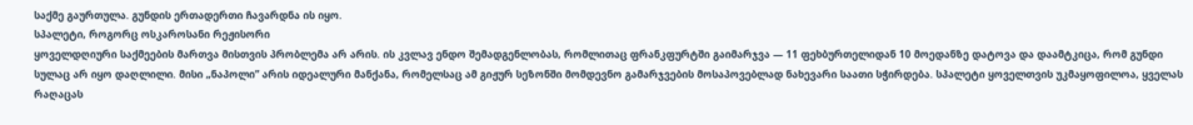საქმე გაურთულა. გუნდის ერთადერთი ჩავარდნა ის იყო.
სპალეტი, როგორც ოსკაროსანი რეჟისორი
ყოველდღიური საქმეების მართვა მისთვის პრობლემა არ არის. ის კვლავ ენდო შემადგენლობას, რომლითაც ფრანკფურტში გაიმარჯვა — 11 ფეხბურთელიდან 10 მოედანზე დატოვა და დაამტკიცა, რომ გუნდი სულაც არ იყო დაღლილი. მისი „ნაპოლი” არის იდეალური მანქანა, რომელსაც ამ გიჟურ სეზონში მომდევნო გამარჯვების მოსაპოვებლად ნახევარი საათი სჭირდება. სპალეტი ყოველთვის უკმაყოფილოა, ყველას რაღაცას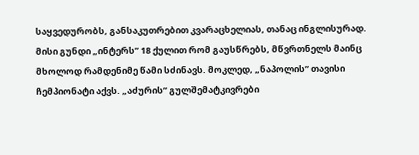საყვედურობს, განსაკუთრებით კვარაცხელიას, თანაც ინგლისურად. მისი გუნდი „ინტერს” 18 ქულით რომ გაუსწრებს, მწვრთნელს მაინც მხოლოდ რამდენიმე წამი სძინავს. მოკლედ, „ნაპოლის” თავისი ჩემპიონატი აქვს. „აძურის” გულშემატკივრები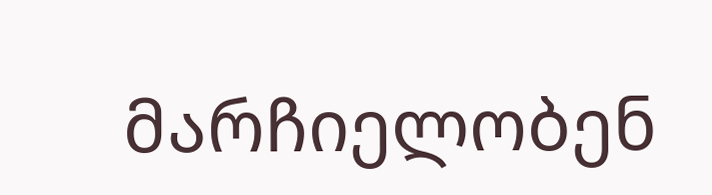მარჩიელობენ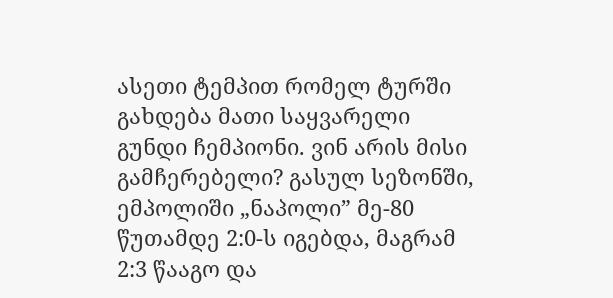ასეთი ტემპით რომელ ტურში გახდება მათი საყვარელი გუნდი ჩემპიონი. ვინ არის მისი გამჩერებელი? გასულ სეზონში, ემპოლიში „ნაპოლი” მე-80 წუთამდე 2:0-ს იგებდა, მაგრამ 2:3 წააგო და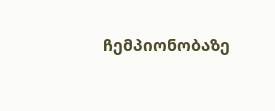ჩემპიონობაზე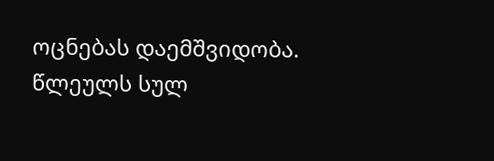ოცნებას დაემშვიდობა. წლეულს სულ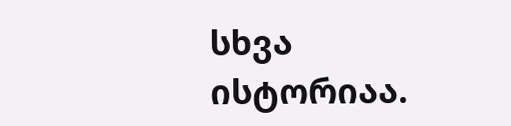სხვა ისტორიაა.